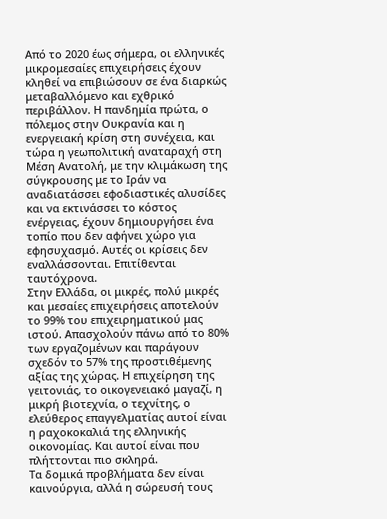Από το 2020 έως σήμερα, οι ελληνικές μικρομεσαίες επιχειρήσεις έχουν κληθεί να επιβιώσουν σε ένα διαρκώς μεταβαλλόμενο και εχθρικό περιβάλλον. Η πανδημία πρώτα, ο πόλεμος στην Ουκρανία και η ενεργειακή κρίση στη συνέχεια, και τώρα η γεωπολιτική αναταραχή στη Μέση Ανατολή, με την κλιμάκωση της σύγκρουσης με το Ιράν να αναδιατάσσει εφοδιαστικές αλυσίδες και να εκτινάσσει το κόστος ενέργειας, έχουν δημιουργήσει ένα τοπίο που δεν αφήνει χώρο για εφησυχασμό. Αυτές οι κρίσεις δεν εναλλάσσονται. Επιτίθενται ταυτόχρονα.
Στην Ελλάδα, οι μικρές, πολύ μικρές και μεσαίες επιχειρήσεις αποτελούν το 99% του επιχειρηματικού μας ιστού. Απασχολούν πάνω από το 80% των εργαζομένων και παράγουν σχεδόν το 57% της προστιθέμενης αξίας της χώρας. Η επιχείρηση της γειτονιάς, το οικογενειακό μαγαζί, η μικρή βιοτεχνία, ο τεχνίτης, ο ελεύθερος επαγγελματίας αυτοί είναι η ραχοκοκαλιά της ελληνικής οικονομίας. Και αυτοί είναι που πλήττονται πιο σκληρά.
Τα δομικά προβλήματα δεν είναι καινούργια, αλλά η σώρευσή τους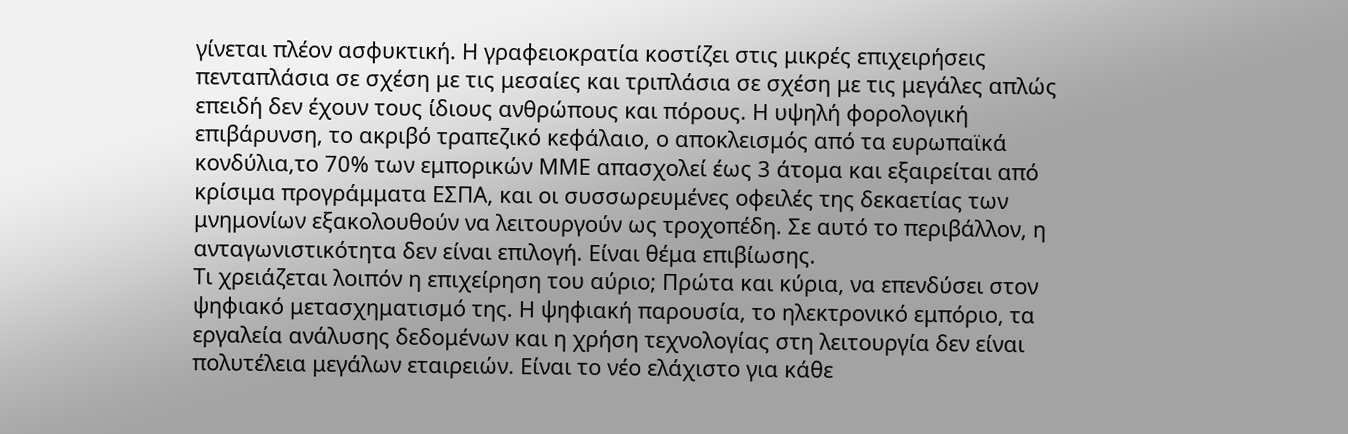γίνεται πλέον ασφυκτική. Η γραφειοκρατία κοστίζει στις μικρές επιχειρήσεις πενταπλάσια σε σχέση με τις μεσαίες και τριπλάσια σε σχέση με τις μεγάλες απλώς επειδή δεν έχουν τους ίδιους ανθρώπους και πόρους. Η υψηλή φορολογική επιβάρυνση, το ακριβό τραπεζικό κεφάλαιο, ο αποκλεισμός από τα ευρωπαϊκά κονδύλια,το 70% των εμπορικών ΜΜΕ απασχολεί έως 3 άτομα και εξαιρείται από κρίσιμα προγράμματα ΕΣΠΑ, και οι συσσωρευμένες οφειλές της δεκαετίας των μνημονίων εξακολουθούν να λειτουργούν ως τροχοπέδη. Σε αυτό το περιβάλλον, η ανταγωνιστικότητα δεν είναι επιλογή. Είναι θέμα επιβίωσης.
Τι χρειάζεται λοιπόν η επιχείρηση του αύριο; Πρώτα και κύρια, να επενδύσει στον ψηφιακό μετασχηματισμό της. Η ψηφιακή παρουσία, το ηλεκτρονικό εμπόριο, τα εργαλεία ανάλυσης δεδομένων και η χρήση τεχνολογίας στη λειτουργία δεν είναι πολυτέλεια μεγάλων εταιρειών. Είναι το νέο ελάχιστο για κάθε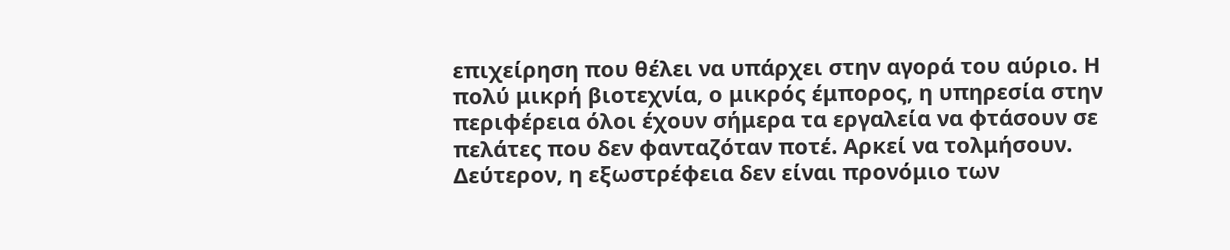επιχείρηση που θέλει να υπάρχει στην αγορά του αύριο. Η πολύ μικρή βιοτεχνία, ο μικρός έμπορος, η υπηρεσία στην περιφέρεια όλοι έχουν σήμερα τα εργαλεία να φτάσουν σε πελάτες που δεν φανταζόταν ποτέ. Αρκεί να τολμήσουν.
Δεύτερον, η εξωστρέφεια δεν είναι προνόμιο των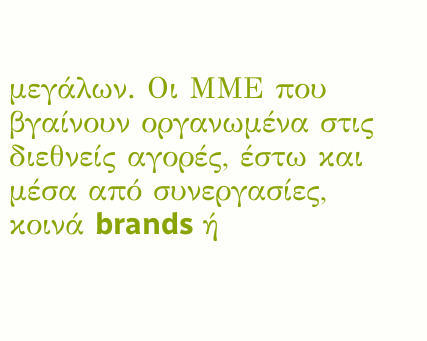μεγάλων. Οι ΜΜΕ που βγαίνουν οργανωμένα στις διεθνείς αγορές, έστω και μέσα από συνεργασίες, κοινά brands ή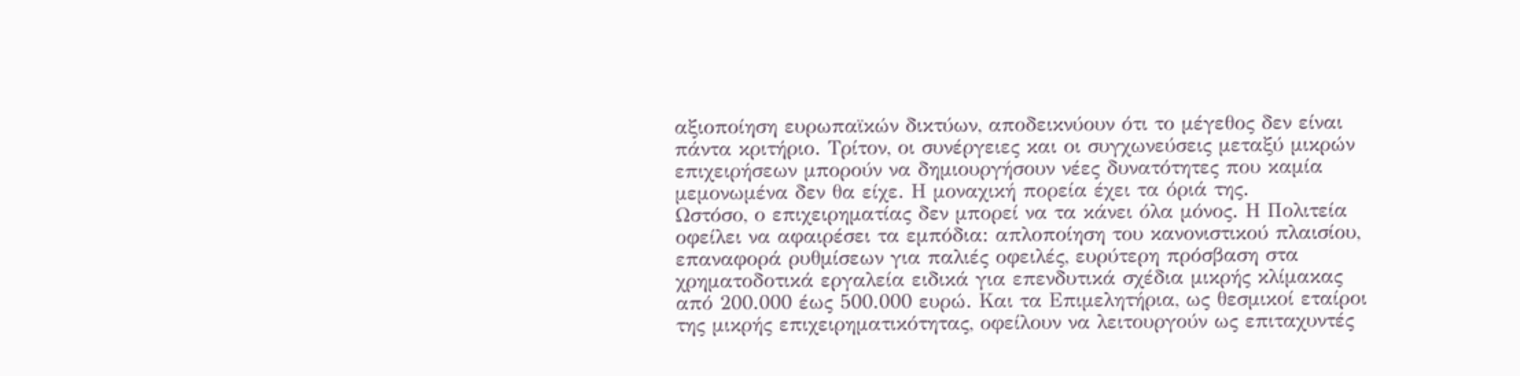αξιοποίηση ευρωπαϊκών δικτύων, αποδεικνύουν ότι το μέγεθος δεν είναι πάντα κριτήριο. Τρίτον, οι συνέργειες και οι συγχωνεύσεις μεταξύ μικρών επιχειρήσεων μπορούν να δημιουργήσουν νέες δυνατότητες που καμία μεμονωμένα δεν θα είχε. Η μοναχική πορεία έχει τα όριά της.
Ωστόσο, ο επιχειρηματίας δεν μπορεί να τα κάνει όλα μόνος. Η Πολιτεία οφείλει να αφαιρέσει τα εμπόδια: απλοποίηση του κανονιστικού πλαισίου, επαναφορά ρυθμίσεων για παλιές οφειλές, ευρύτερη πρόσβαση στα χρηματοδοτικά εργαλεία ειδικά για επενδυτικά σχέδια μικρής κλίμακας από 200.000 έως 500.000 ευρώ. Και τα Επιμελητήρια, ως θεσμικοί εταίροι της μικρής επιχειρηματικότητας, οφείλουν να λειτουργούν ως επιταχυντές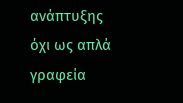ανάπτυξης όχι ως απλά γραφεία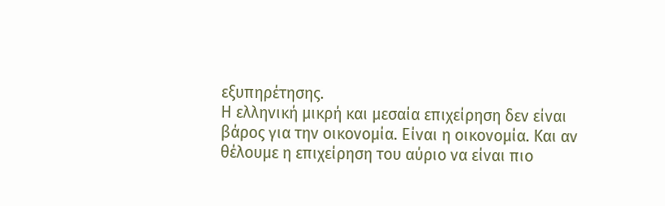εξυπηρέτησης.
Η ελληνική μικρή και μεσαία επιχείρηση δεν είναι βάρος για την οικονομία. Είναι η οικονομία. Και αν θέλουμε η επιχείρηση του αύριο να είναι πιο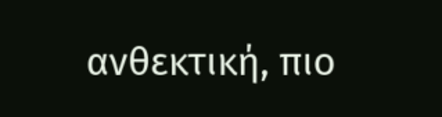ανθεκτική, πιο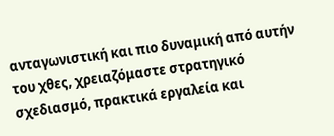ανταγωνιστική και πιο δυναμική από αυτήν του χθες, χρειαζόμαστε στρατηγικό σχεδιασμό, πρακτικά εργαλεία και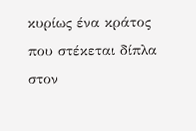κυρίως ένα κράτος που στέκεται δίπλα στον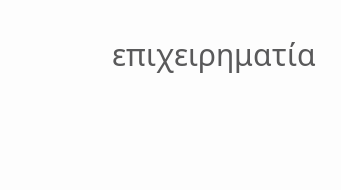επιχειρηματία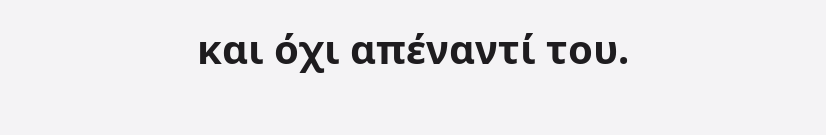και όχι απέναντί του.